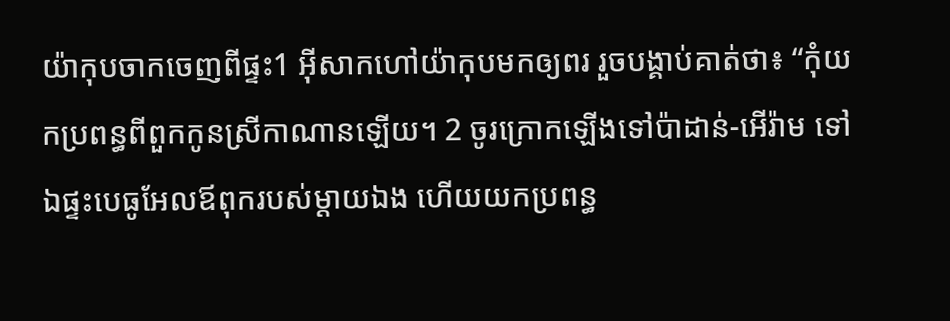យ៉ាកុបចាកចេញពីផ្ទះ1 អ៊ីសាកហៅយ៉ាកុបមកឲ្យពរ រួចបង្គាប់គាត់ថា៖ “កុំយកប្រពន្ធពីពួកកូនស្រីកាណានឡើយ។ 2 ចូរក្រោកឡើងទៅប៉ាដាន់-អើរ៉ាម ទៅឯផ្ទះបេធូអែលឪពុករបស់ម្ដាយឯង ហើយយកប្រពន្ធ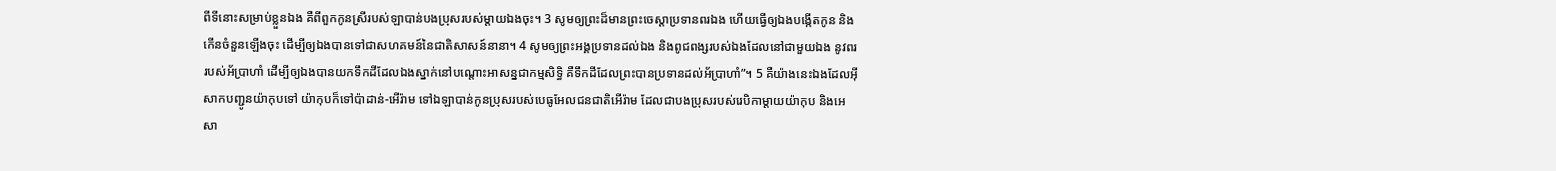ពីទីនោះសម្រាប់ខ្លួនឯង គឺពីពួកកូនស្រីរបស់ឡាបាន់បងប្រុសរបស់ម្ដាយឯងចុះ។ 3 សូមឲ្យព្រះដ៏មានព្រះចេស្ដាប្រទានពរឯង ហើយធ្វើឲ្យឯងបង្កើតកូន និងកើនចំនួនឡើងចុះ ដើម្បីឲ្យឯងបានទៅជាសហគមន៍នៃជាតិសាសន៍នានា។ 4 សូមឲ្យព្រះអង្គប្រទានដល់ឯង និងពូជពង្សរបស់ឯងដែលនៅជាមួយឯង នូវពររបស់អ័ប្រាហាំ ដើម្បីឲ្យឯងបានយកទឹកដីដែលឯងស្នាក់នៅបណ្ដោះអាសន្នជាកម្មសិទ្ធិ គឺទឹកដីដែលព្រះបានប្រទានដល់អ័ប្រាហាំ”។ 5 គឺយ៉ាងនេះឯងដែលអ៊ីសាកបញ្ជូនយ៉ាកុបទៅ យ៉ាកុបក៏ទៅប៉ាដាន់-អើរ៉ាម ទៅឯឡាបាន់កូនប្រុសរបស់បេធូអែលជនជាតិអើរ៉ាម ដែលជាបងប្រុសរបស់រេបិកាម្ដាយយ៉ាកុប និងអេសា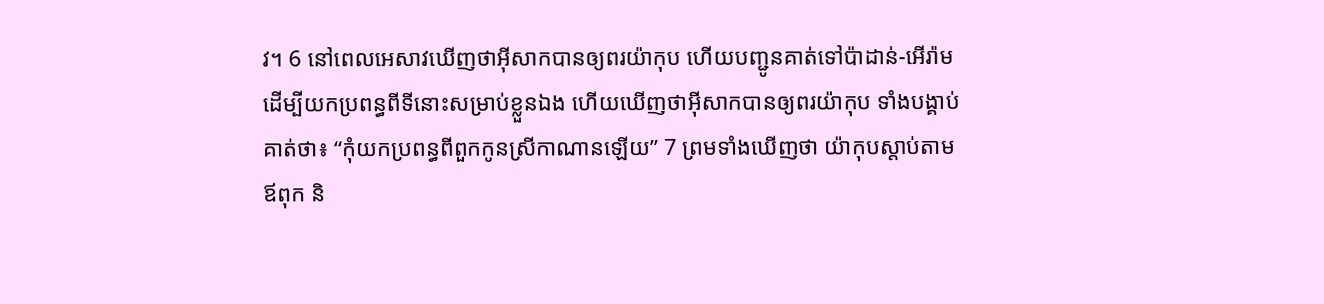វ។ 6 នៅពេលអេសាវឃើញថាអ៊ីសាកបានឲ្យពរយ៉ាកុប ហើយបញ្ជូនគាត់ទៅប៉ាដាន់-អើរ៉ាមដើម្បីយកប្រពន្ធពីទីនោះសម្រាប់ខ្លួនឯង ហើយឃើញថាអ៊ីសាកបានឲ្យពរយ៉ាកុប ទាំងបង្គាប់គាត់ថា៖ “កុំយកប្រពន្ធពីពួកកូនស្រីកាណានឡើយ” 7 ព្រមទាំងឃើញថា យ៉ាកុបស្ដាប់តាមឪពុក និ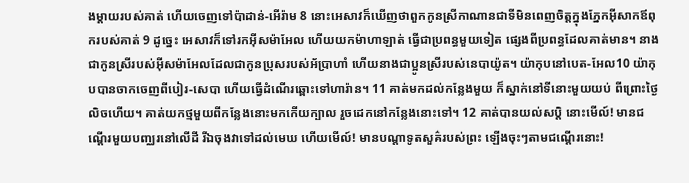ងម្ដាយរបស់គាត់ ហើយចេញទៅប៉ាដាន់-អើរ៉ាម 8 នោះអេសាវក៏ឃើញថាពួកកូនស្រីកាណានជាទីមិនពេញចិត្តក្នុងភ្នែកអ៊ីសាកឪពុករបស់គាត់ 9 ដូច្នេះ អេសាវក៏ទៅរកអ៊ីសម៉ាអែល ហើយយកម៉ាហាឡាត់ ធ្វើជាប្រពន្ធមួយទៀត ផ្សេងពីប្រពន្ធដែលគាត់មាន។ នាងជាកូនស្រីរបស់អ៊ីសម៉ាអែលដែលជាកូនប្រុសរបស់អ័ប្រាហាំ ហើយនាងជាប្អូនស្រីរបស់នេបាយ៉ូត។ យ៉ាកុបនៅបេត-អែល10 យ៉ាកុបបានចាកចេញពីបៀរ-សេបា ហើយធ្វើដំណើរឆ្ពោះទៅហារ៉ាន។ 11 គាត់មកដល់កន្លែងមួយ ក៏ស្នាក់នៅទីនោះមួយយប់ ពីព្រោះថ្ងៃលិចហើយ។ គាត់យកថ្មមួយពីកន្លែងនោះមកកើយក្បាល រួចដេកនៅកន្លែងនោះទៅ។ 12 គាត់បានយល់សប្តិ នោះមើល៍! មានជណ្ដើរមួយបញ្ឈរនៅលើដី រីឯចុងវាទៅដល់មេឃ ហើយមើល៍! មានបណ្ដាទូតសួគ៌របស់ព្រះ ឡើងចុះៗតាមជណ្ដើរនោះ!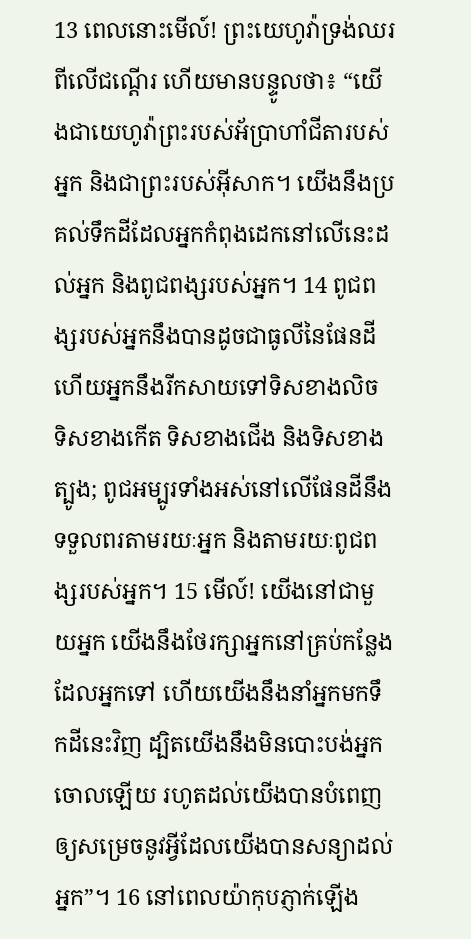13 ពេលនោះមើល៍! ព្រះយេហូវ៉ាទ្រង់ឈរពីលើជណ្ដើរ ហើយមានបន្ទូលថា៖ “យើងជាយេហូវ៉ាព្រះរបស់អ័ប្រាហាំជីតារបស់អ្នក និងជាព្រះរបស់អ៊ីសាក។ យើងនឹងប្រគល់ទឹកដីដែលអ្នកកំពុងដេកនៅលើនេះដល់អ្នក និងពូជពង្សរបស់អ្នក។ 14 ពូជពង្សរបស់អ្នកនឹងបានដូចជាធូលីនៃផែនដី ហើយអ្នកនឹងរីកសាយទៅទិសខាងលិច ទិសខាងកើត ទិសខាងជើង និងទិសខាងត្បូង; ពូជអម្បូរទាំងអស់នៅលើផែនដីនឹងទទួលពរតាមរយៈអ្នក និងតាមរយៈពូជពង្សរបស់អ្នក។ 15 មើល៍! យើងនៅជាមួយអ្នក យើងនឹងថែរក្សាអ្នកនៅគ្រប់កន្លែងដែលអ្នកទៅ ហើយយើងនឹងនាំអ្នកមកទឹកដីនេះវិញ ដ្បិតយើងនឹងមិនបោះបង់អ្នកចោលឡើយ រហូតដល់យើងបានបំពេញឲ្យសម្រេចនូវអ្វីដែលយើងបានសន្យាដល់អ្នក”។ 16 នៅពេលយ៉ាកុបភ្ញាក់ឡើង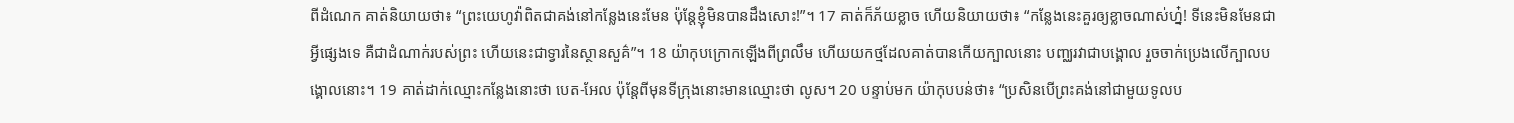ពីដំណេក គាត់និយាយថា៖ “ព្រះយេហូវ៉ាពិតជាគង់នៅកន្លែងនេះមែន ប៉ុន្តែខ្ញុំមិនបានដឹងសោះ!”។ 17 គាត់ក៏ភ័យខ្លាច ហើយនិយាយថា៖ “កន្លែងនេះគួរឲ្យខ្លាចណាស់ហ្ន៎! ទីនេះមិនមែនជាអ្វីផ្សេងទេ គឺជាដំណាក់របស់ព្រះ ហើយនេះជាទ្វារនៃស្ថានសួគ៌”។ 18 យ៉ាកុបក្រោកឡើងពីព្រលឹម ហើយយកថ្មដែលគាត់បានកើយក្បាលនោះ បញ្ឈរវាជាបង្គោល រួចចាក់ប្រេងលើក្បាលបង្គោលនោះ។ 19 គាត់ដាក់ឈ្មោះកន្លែងនោះថា បេត-អែល ប៉ុន្តែពីមុនទីក្រុងនោះមានឈ្មោះថា លូស។ 20 បន្ទាប់មក យ៉ាកុបបន់ថា៖ “ប្រសិនបើព្រះគង់នៅជាមួយទូលប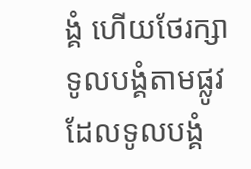ង្គំ ហើយថែរក្សាទូលបង្គំតាមផ្លូវដែលទូលបង្គំ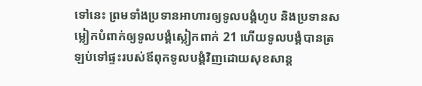ទៅនេះ ព្រមទាំងប្រទានអាហារឲ្យទូលបង្គំហូប និងប្រទានសម្លៀកបំពាក់ឲ្យទូលបង្គំស្លៀកពាក់ 21 ហើយទូលបង្គំបានត្រឡប់ទៅផ្ទះរបស់ឪពុកទូលបង្គំវិញដោយសុខសាន្ត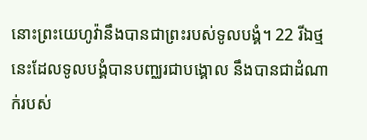នោះព្រះយេហូវ៉ានឹងបានជាព្រះរបស់ទូលបង្គំ។ 22 រីឯថ្មនេះដែលទូលបង្គំបានបញ្ឈរជាបង្គោល នឹងបានជាដំណាក់របស់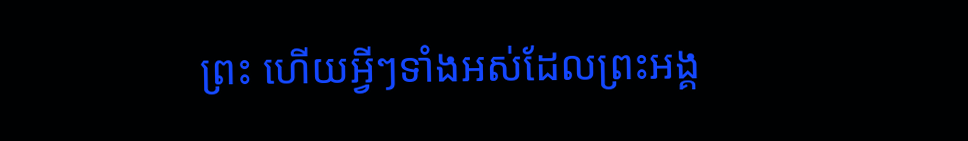ព្រះ ហើយអ្វីៗទាំងអស់ដែលព្រះអង្គ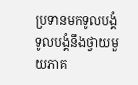ប្រទានមកទូលបង្គំ ទូលបង្គំនឹងថ្វាយមួយភាគ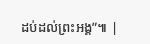ដប់ដល់ព្រះអង្គ”៕ |